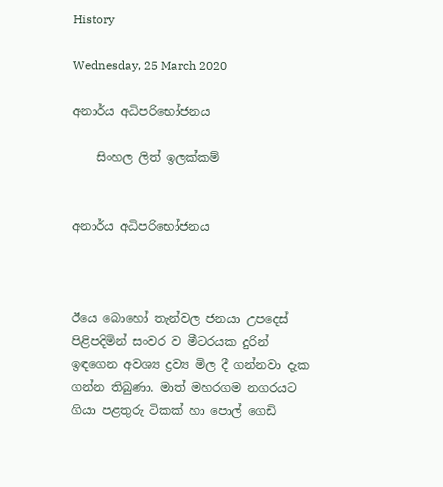History

Wednesday, 25 March 2020

අනාර්ය අධිපරිභෝජනය

    සිංහල ලිත් ඉලක්කම්


අනාර්ය අධිපරිභෝජනය



ඊයෙ බොහෝ තැන්වල ජනයා උපදෙස් පිළිපදිමින් සංවර ව මීටරයක දුරින් ඉඳගෙන අවශ්‍ය ද්‍රව්‍ය මිල දී ගන්නවා දැක ගන්න තිබුණා. මාත් මහරගම නගරයට ගියා පළතුරු ටිකක් හා පොල් ගෙඩි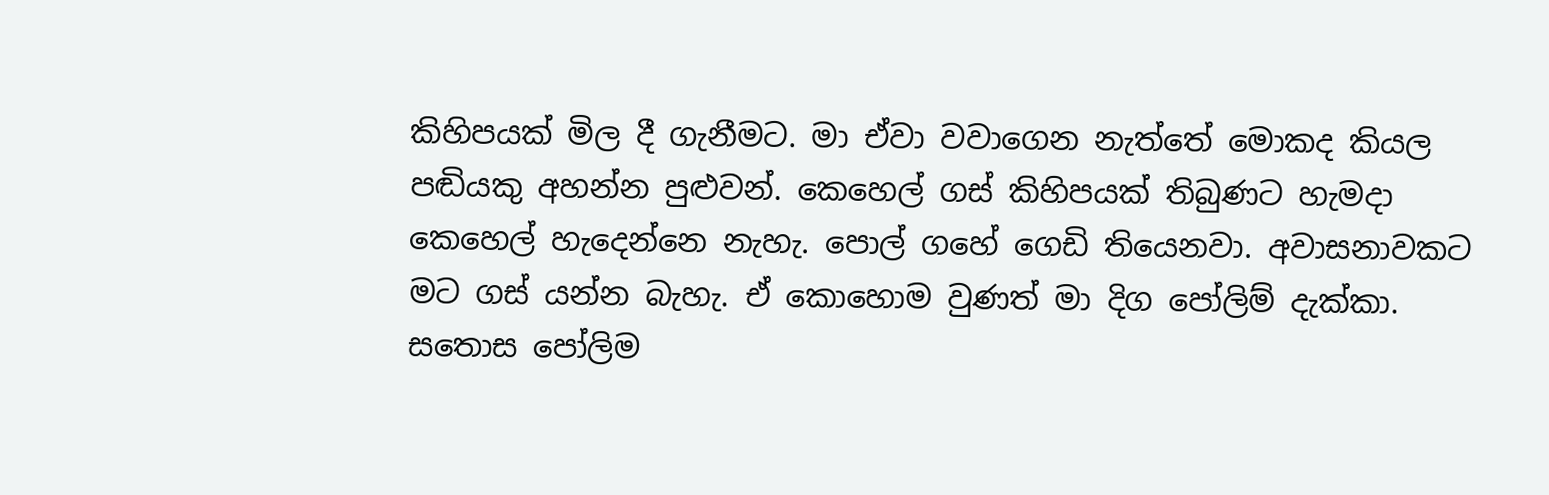කිහිපයක් මිල දී ගැනීමට. මා ඒවා වවාගෙන නැත්තේ මොකද කියල පඬියකු අහන්න පුළුවන්. කෙහෙල් ගස් කිහිපයක් තිබුණට හැමදා කෙහෙල් හැදෙන්නෙ නැහැ. පොල් ගහේ ගෙඩි තියෙනවා. අවාසනාවකට මට ගස් යන්න බැහැ. ඒ කොහොම වුණත් මා දිග පෝලිම් දැක්කා. සතොස පෝලිම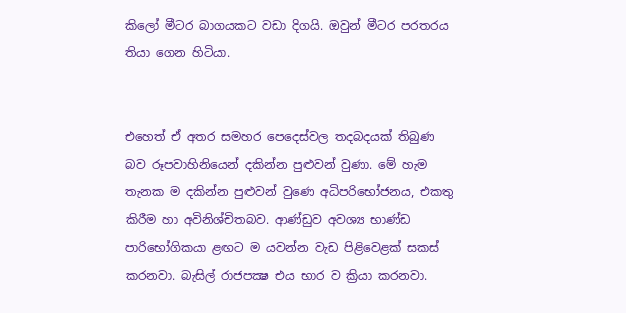කිලෝ මීටර බාගයකට වඩා දිගයි. ඔවුන් මීටර පරතරය තියා ගෙන හිටියා.


එහෙත් ඒ අතර සමහර පෙදෙස්වල තදබදයක් තිබුණ බව රූපවාහිනියෙන් දකින්න පුළුවන් වුණා. මේ හැම තැනක ම දකින්න පුළුවන් වුණෙ අධිපරිභෝජනය, එකතු කිරීම හා අවිනිශ්චිතබව. ආණ්ඩුව අවශ්‍ය භාණ්ඩ පාරිභෝගිකයා ළඟට ම යවන්න වැඩ පිළිවෙළක් සකස් කරනවා. බැසිල් රාජපක්‍ෂ එය භාර ව ක්‍රියා කරනවා.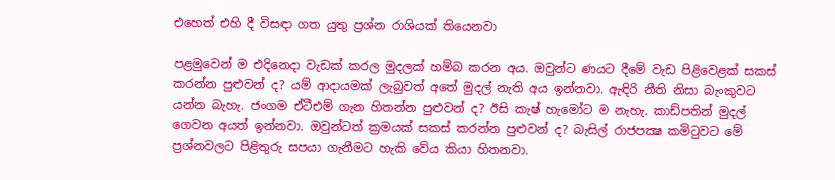එහෙත් එහි දී විසඳා ගත යුතු ප්‍රශ්න රාශියක් තියෙනවා

පළමුවෙන් ම එදිනෙදා වැඩක් කරල මුදලක් හම්බ කරන අය. ඔවුන්ට ණයට දීමේ වැඩ පිළිවෙළක් සකස් කරන්න පුළුවන් ද? යම් ආදායමක් ලැබුවත් අතේ මුදල් නැති අය ඉන්නවා. ඇඳිරි නීති නිසා බැංකුවට යන්න බැහැ. ජංගම ඒටීඑම් ගැන හිතන්න පුළුවන් ද? ඊසි කැෂ් හැමෝට ම නැහැ. කාඩ්පතින් මුදල් ගෙවන අයත් ඉන්නවා. ඔවුන්ටත් ක්‍රමයක් සකස් කරන්න පුළුවන් ද? බැසිල් රාජපක්‍ෂ කමිටුවට මේ ප්‍රශ්නවලට පිළිතුරු සපයා ගැනීමට හැකි වේය කියා හිතනවා.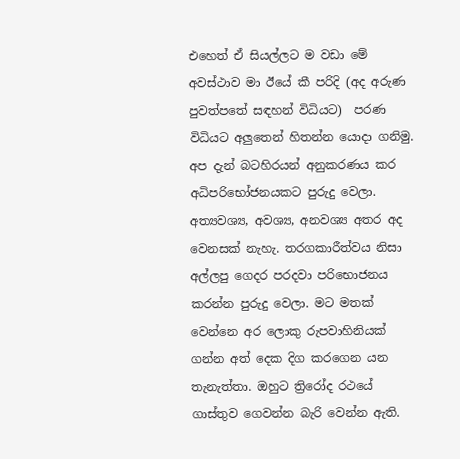එහෙත් ඒ සියල්ලට ම වඩා මේ අවස්ථාව මා ඊයේ කී පරිදි (අද අරුණ පුවත්පතේ සඳහන් විධියට)  පරණ විධියට අලුතෙන් හිතන්න යොදා ගනිමු. අප දැන් බටහිරයන් අනුකරණය කර අධිපරිභෝජනයකට පුරුදු වෙලා. අත්‍යවශ්‍ය, අවශ්‍ය, අනවශ්‍ය අතර අද වෙනසක් නැහැ. තරගකාරීත්වය නිසා අල්ලපු ගෙදර පරදවා පරිභොජනය කරන්න පුරුදු වෙලා. මට මතක් වෙන්නෙ අර ලොකු රුපවාහිනියක් ගන්න අත් දෙක දිග කරගෙන යන තැනැත්තා. ඔහුට ත්‍රිරෝද රථයේ ගාස්තුව ගෙවන්න බැරි වෙන්න ඇති.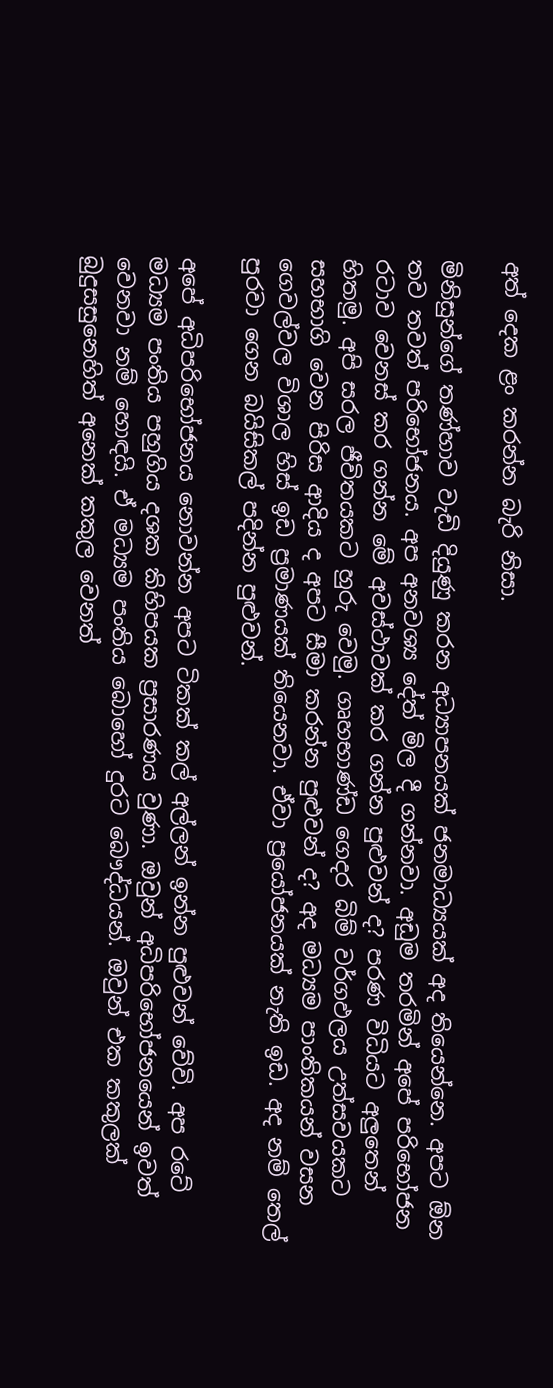අත් දෙක ළං කරන්න බැරි නිසා.

මිනිසුන්ගේ තණ්හාව වැඩි දියුණු කරන අධ්‍යාපනයක් ජනමාධ්‍යයක් අද තියෙන්නෙ. අපට ඕන තව තවත් පරිභෝජනය. අප අනවශ්‍ය දේත් මිල දී ගන්නවා. අඩුම තරමින් අපේ පරිභෝජන  රටාව වෙනස් කර ගන්න මේ අවස්ථාවක් කර ගන්න පුළුවන් ද? පරණ විධියට අලුතෙන් හිතමු. අපි සරල ජීවිතයකට හුරු වෙමු. ගෘහභාණ්ඩ ගෙදර බිම් වර්ගඵලය උත්සවයකට සහභාගි වෙන පිරිස ආදිය ද අපට සීමා කරන්න පුළුවන් ද? අද මධ්‍යම පාංතිකයන් වසන ගෙවල්වල විශාල හිස් ඉඩ ප්‍රමාණයක් තියෙනවා. ඒවා ප්‍රයෝජනයක් නැති ඉඩ. අද නම් තෙල් පුරවා ගෙන බයිසිකල් පදින්න පුළුවන්.

අපේ අධිපරිභෝජනය නොවන්න අපට ටිකක් කල් අල්ලන් ඉන්න පුළුවන් වේවි. අප රටේ මධ්‍යම පංතිය පහුගිය දශක කිහිපයක ප්‍රසාරණය වුණා. ඔවුන් අධිපරිභෝජනයෙන් ඉවත් වෙනවා නම් හොඳයි. ඒ මධ්‍යම පංතිය බොහෝ දුරට බෞද්ධයන්. ඔවුන් එක කකුලක් බුදුසසුනෙහිත් අනෙක් කකුල වෙනත්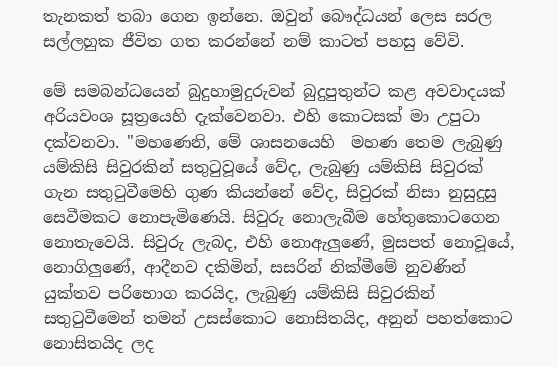තැනකත් තබා ගෙන ඉන්නෙ. ඔවුන් බෞද්ධයන් ලෙස සරල සල්ලහුක ජීවිත ගත කරන්නේ නම් කාටත් පහසු වේවි.

මේ සමබන්ධයෙන් බුදුහාමුදුරුවන් බුදුපුතුන්ට කළ අවවාදයක් අරියවංශ සූත්‍රයෙහි දැක්වෙනවා. එහි කොටසක් මා උපුටා දක්වනවා. "මහණෙනි, මේ ශාසනයෙහි  මහණ තෙම ලැබුණු යම්කිසි සිවුරකින් සතුටුවූයේ වේද, ලැබුණු යම්කිසි සිවුරක් ගැන සතුටුවීමෙහි ගුණ කියන්නේ වේද, සිවුරක් නිසා නුසුදුසු සෙවීමකට නොපැමිණෙයි. සිවුරු නොලැබීම හේතුකොටගෙන නොතැවෙයි. සිවුරු ලැබද, එහි නොඇලුණේ, මුසපත් නොවූයේ, නොගිලුණේ, ආදීනව දකිමින්, සසරින් නික්මීමේ නුවණින් යුක්තව පරිභොග කරයිද, ලැබුණු යම්කිසි සිවුරකින් සතුටුවීමෙන් තමන් උසස්කොට නොසිතයිද, අනුන් පහත්කොට නොසිතයිද ලද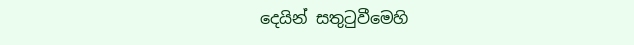දෙයින් සතුටුවීමෙහි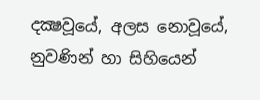දක්‍ෂවූයේ, අලස නොවූයේ, නුවණින් හා සිහියෙන්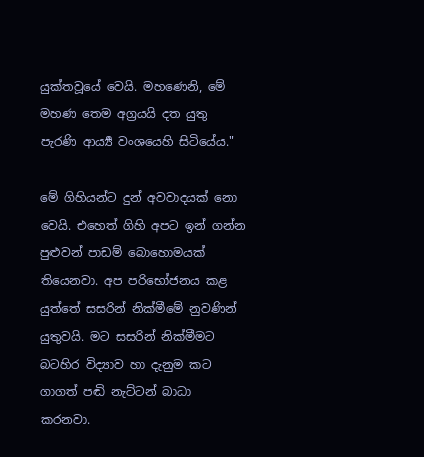යුක්තවූයේ වෙයි. මහණෙනි, මේ මහණ තෙම අග්‍රයයි දත යුතු පැරණි ආර්‍ය්‍ය වංශයෙහි සිටියේය."

මේ ගිහියන්ට දුන් අවවාදයක් නො වෙයි. එහෙත් ගිහි අපට ඉන් ගන්න පුළුවන් පාඩම් බොහොමයක් තියෙනවා. අප පරිභෝජනය කළ යුත්තේ සසරින් නික්මීමේ නුවණින් යුතුවයි. මට සසරින් නික්මීමට බටහිර විද්‍යාව හා දැනුම කට ගාගත් පඬි නැට්ටන් බාධා කරනවා.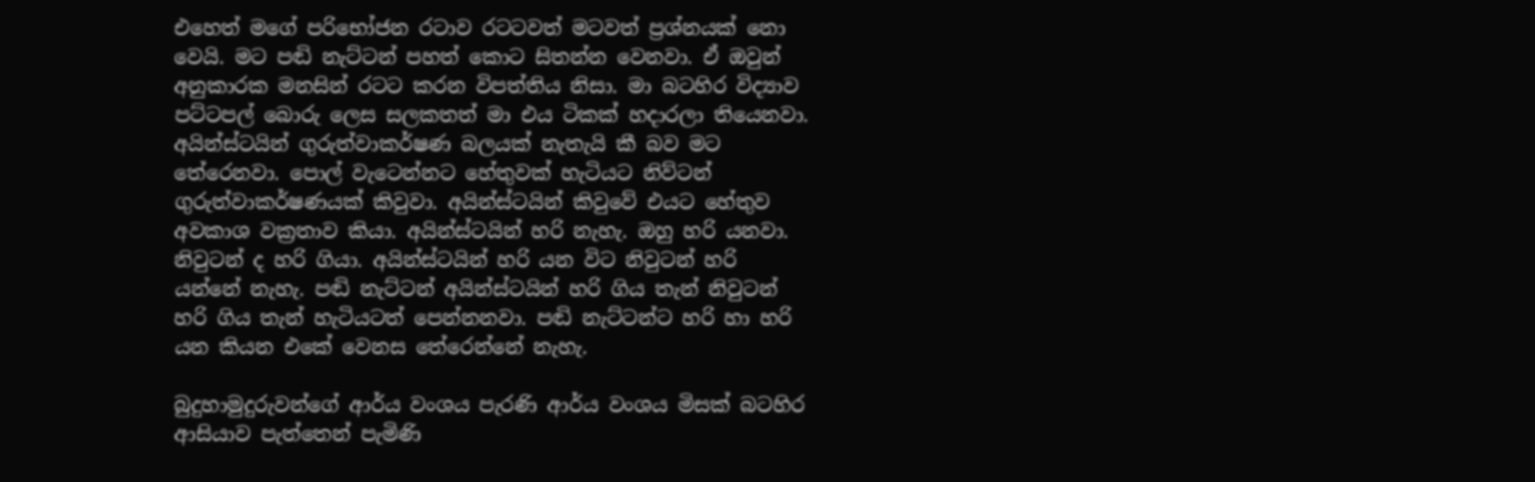එහෙත් මගේ පරිභෝජන රටාව රටටවත් මටවත් ප්‍රශ්නයක් නො වෙයි. මට පඬි නැට්ටන් පහත් කොට සිතන්න වෙනවා. ඒ ඔවුන් අනුකාරක මනසින් රටට කරන විපත්තිය නිසා. මා බටහිර විද්‍යාව පට්ටපල් බොරු ලෙස සලකතත් මා එය ටිකක් හදාරලා තියෙනවා. අයින්ස්ටයින් ගුරුත්වාකර්ෂණ බලයක් නැතැයි කී බව මට තේරෙනවා. පොල් වැටෙන්නට හේතුවක් හැටියට නිව්ටන් ගුරුත්වාකර්ෂණයක් කිවුවා. අයින්ස්ටයින් කිවුවේ එයට හේතුව අවකාශ වක්‍රතාව කියා. අයින්ස්ටයින් හරි නැහැ. ඔහු හරි යනවා. නිවුටන් ද හරි ගියා. අයින්ස්ටයින් හරි යන විට නිවුටන් හරි යන්නේ නැහැ. පඬි නැට්ටන් අයින්ස්ටයින් හරි ගිය තැන් නිවුටන් හරි ගිය තැන් හැටියටත් පෙන්නනවා. පඬි නැට්ටන්ට හරි හා හරි යන කියන එකේ වෙනස තේරෙන්නේ නැහැ.

බුදුහාමුදුරුවන්ගේ ආර්ය වංශය පැරණි ආර්ය වංශය මිසක් බටහිර ආසියාව පැත්තෙන් පැමිණි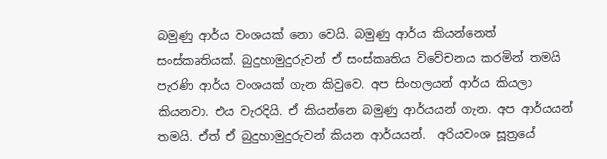බමුණු ආර්ය වංශයක් නො වෙයි. බමුණු ආර්ය කියන්නෙත් සංස්කෘතියක්. බුදුහාමුදුරුවන් ඒ සංස්කෘතිය විවේචනය කරමින් තමයි පැරණි ආර්ය වංශයක් ගැන කිවුවෙ. අප සිංහලයන් ආර්ය කියලා කියනවා. එය වැරදියි. ඒ කියන්නෙ බමුණු ආර්යයන් ගැන. අප ආර්යයන් තමයි. ඒත් ඒ බුදුහාමුදුරුවන් කියන ආර්යයන්.  අරියවංශ සූත්‍රයේ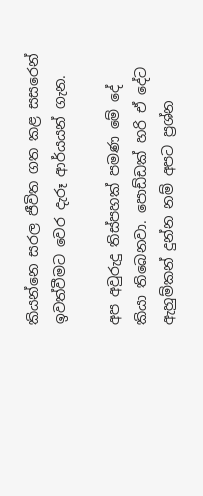කියන්නෙ සරල ජීවිත ගත කළ සසරෙන් ඉවත්වීමට වෙර දැරූ ආර්යයන් ගැන.

අප අවුරුදු තිස්පහක් පමණ මේ දේ කියා තිබෙනවා. පොඩ්ඩක් හරි ඒ දේට ඇහුම්කන් දුන්න නම් අපට ප්‍රශ්න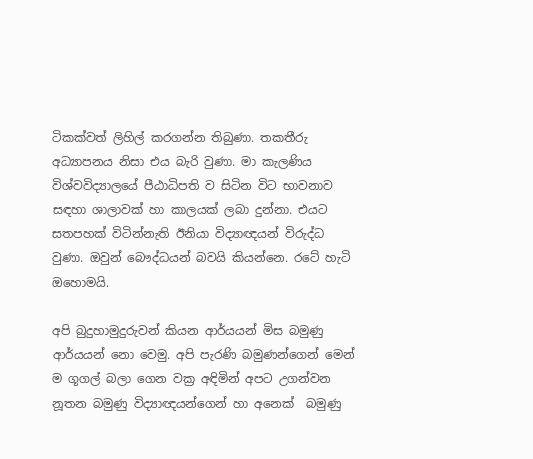ටිකක්වත් ලිහිල් කරගන්න තිබුණා. තකතීරු අධ්‍යාපනය නිසා එය බැරි වුණා. මා කැලණිය විශ්වවිද්‍යාලයේ පීඨාධිපති ව සිටින විට භාවනාව සඳහා ශාලාවක් හා කාලයක් ලබා දුන්නා. එයට සතපහක් විටින්නැති ඊනියා විද්‍යාඥයන් විරුද්ධ වුණා. ඔවුන් බෞද්ධයන් බවයි කියන්නෙ. රටේ හැටි ඔහොමයි.

අපි බුදුහාමුදුරුවන් කියන ආර්යයන් මිස බමුණු ආර්යයන් නො වෙමු. අපි පැරණි බමුණන්ගෙන් මෙන් ම ගූගල් බලා ගෙන වක්‍ර අඳිමින් අපට උගන්වන නූතන බමුණු විද්‍යාඥයන්ගෙන් හා අනෙක්  බමුණු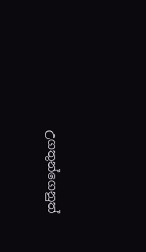උගතුන්ගෙනුත්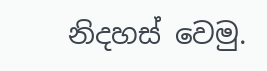නිදහස් වෙමු.